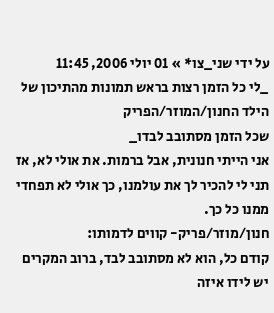על ידי שני_צו* » 01 יולי 2006, 11:45
_לי כל הזמן רצות בראש תמונות מהתיכון של הילד החנון/המוזר/הפריק
שכל הזמן מסתובב לבדו_
אני הייתי חנונית, אבל ברמות. את אולי לא, אז תני לי להכיר לך את עולמנו, כך אולי לא תפחדי ממנו כל כך.
חנון/מוזר/פריק- קווים לדמותו:
קודם כל, הוא לא מסתובב לבד, ברוב המקרים יש לידו איזה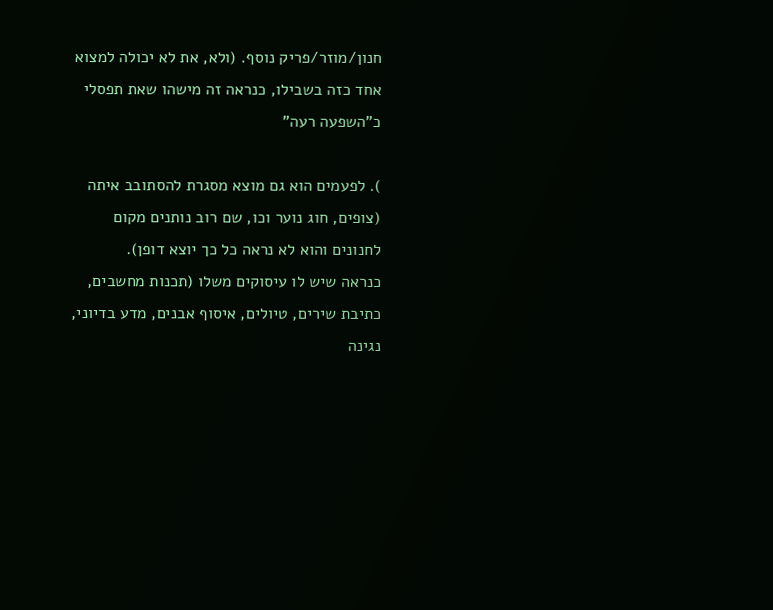חנון/מוזר/פריק נוסף. (ולא, את לא יכולה למצוא אחד כזה בשבילו, כנראה זה מישהו שאת תפסלי כ"השפעה רעה"

). לפעמים הוא גם מוצא מסגרת להסתובב איתה (צופים, חוג נוער וכו, שם רוב נותנים מקום לחנונים והוא לא נראה כל כך יוצא דופן).
כנראה שיש לו עיסוקים משלו (תכנות מחשבים, כתיבת שירים, טיולים, איסוף אבנים, מדע בדיוני, נגינה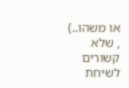או משהו..) , שלא קשורים לשיחת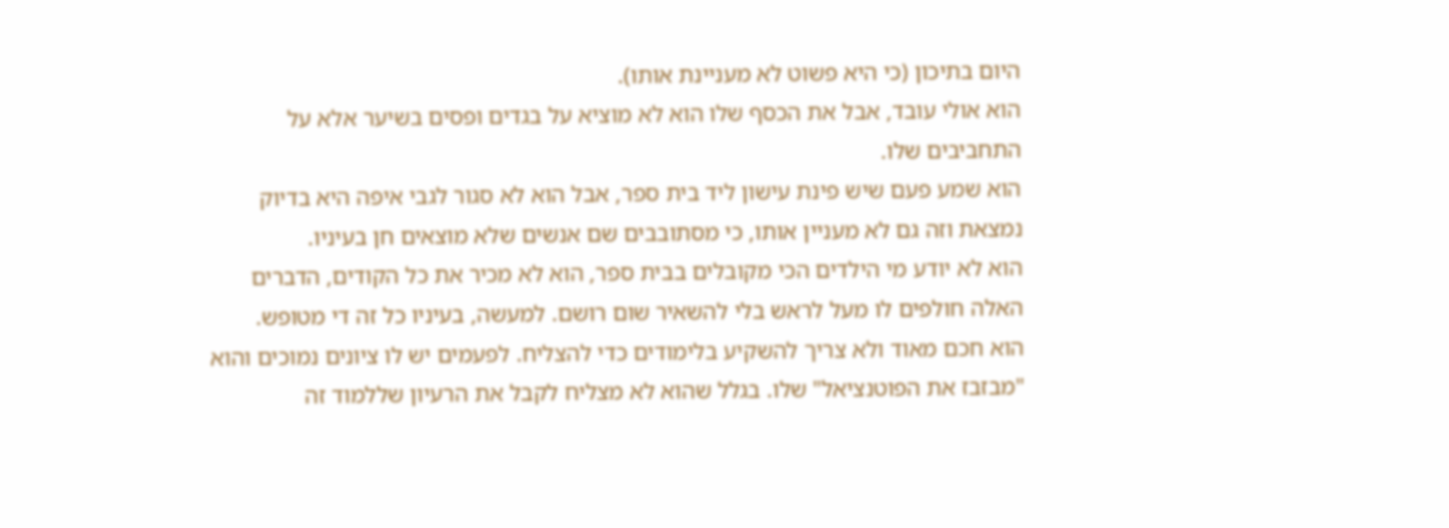היום בתיכון (כי היא פשוט לא מעניינת אותו).
הוא אולי עובד, אבל את הכסף שלו הוא לא מוציא על בגדים ופסים בשיער אלא על התחביבים שלו.
הוא שמע פעם שיש פינת עישון ליד בית ספר, אבל הוא לא סגור לגבי איפה היא בדיוק נמצאת וזה גם לא מעניין אותו, כי מסתובבים שם אנשים שלא מוצאים חן בעיניו.
הוא לא יודע מי הילדים הכי מקובלים בבית ספר, הוא לא מכיר את כל הקודים, הדברים האלה חולפים לו מעל לראש בלי להשאיר שום רושם. למעשה, בעיניו כל זה די מטופש.
הוא חכם מאוד ולא צריך להשקיע בלימודים כדי להצליח. לפעמים יש לו ציונים נמוכים והוא "מבזבז את הפוטנציאל" שלו. בגלל שהוא לא מצליח לקבל את הרעיון שללמוד זה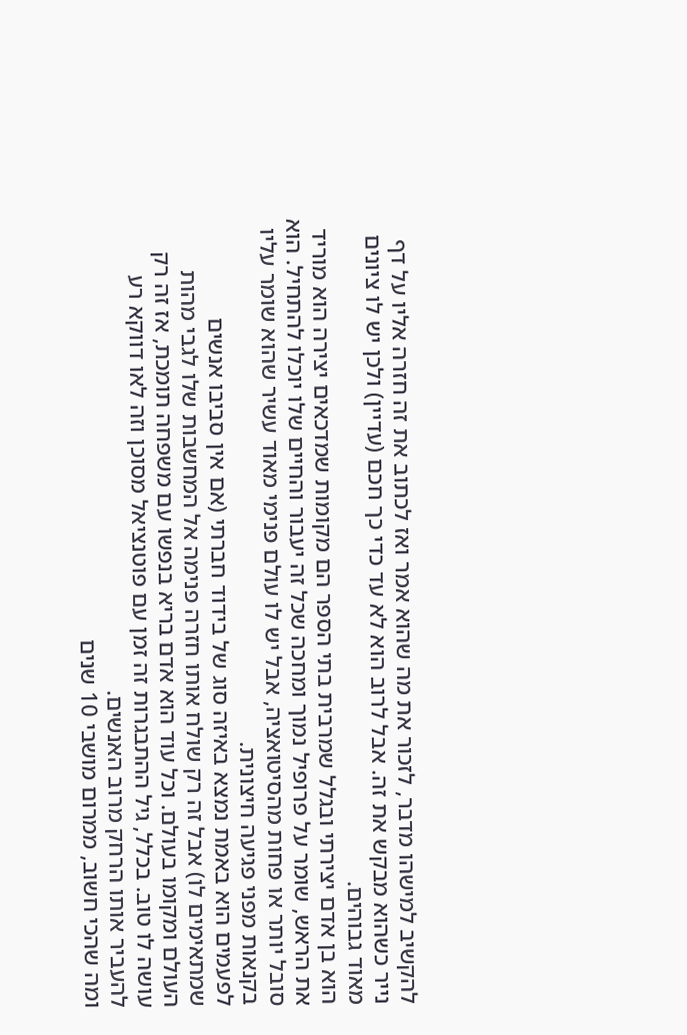להקשיב למישהו מדבר, לזכור את מה שהוא אמר ואז לכתוב את זה חזרה אליו על דף נייר כשהוא מבקש את זה. אבל לרוב הוא לא עד כדי כך חכם (עדיין) ולכן יש לו ציונים מאוד גבוהים.
הוא בן אדם יצירתי ובגלל שמרבית בתי הספר הם מקומות שמדכאים יצירה הוא מוריד את הראש, שומר על פרופיל נמוך ומחכה שכל זה יעבור והחיים שלו יוכלו להתחיל. הוא סובל יותר או פחות מהסיטואציה, אבל יש לו עולם פנימי מאוד עשיר שהוא שומר עליו בקנאות מפני פגיעה חיצונית.
לפעמים הוא באמת נמצא באיזה סוג של בידוד חברתי (אם אין סביבו אנשים שמתאימים לו) אבל זה רק שולח אותו חזרה פנימה אל המחשבות שלו לגבי מהות העולם ומקומו בעולם. וכל עוד הוא אדם בריא בנפשו עם משפחה תומכת, אז זה רק עושה לו טוב. בכלל, גיל ההתבגרות זה זמן עם פוטנציאל מסוכן וזה לאו דווקא רע להעביר אותו הרחק מרוב האנשים.
ומה שהכי חשוב, ממרום מושבי 10 שנים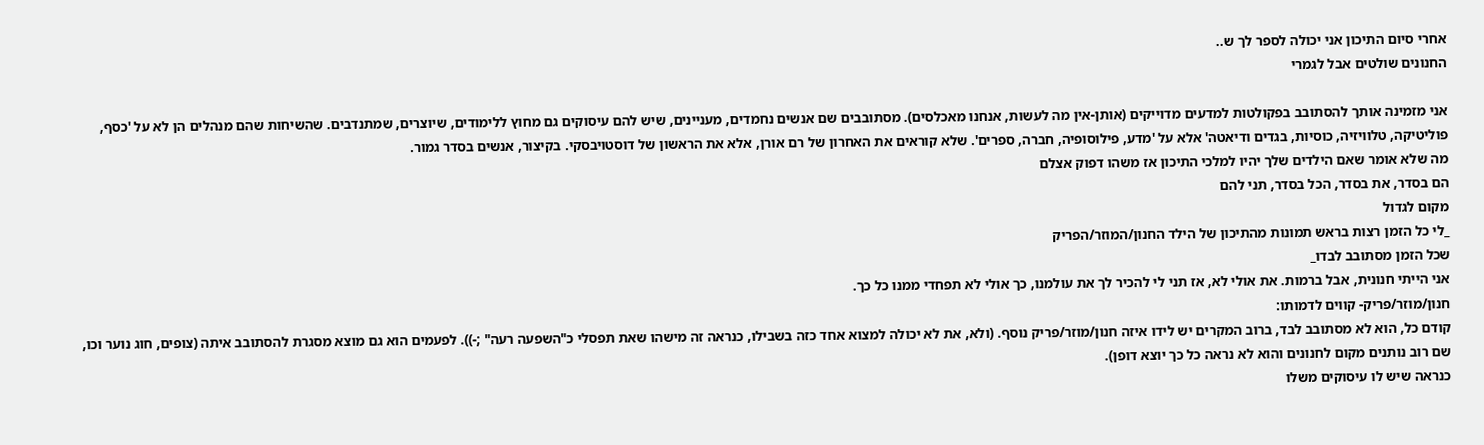אחרי סיום התיכון אני יכולה לספר לך ש..
החנונים שולטים אבל לגמרי

אני מזמינה אותך להסתובב בפקולטות למדעים מדוייקים (אותן-אין מה לעשות, אנחנו מאכלסים). מסתובבים שם אנשים נחמדים, מעניינים, שיש להם עיסוקים גם מחוץ ללימודים, שיוצרים, שמתנדבים. שהשיחות שהם מנהלים הן לא על 'כסף, פוליטיקה, טלוויזיה, כוסיות, בגדים ודיאטה' אלא על 'מדע, פילוסופיה, חברה, ספרים'. שלא קוראים את האחרון של רם אורן, אלא את הראשון של דוסטויבסקי. בקיצור, אנשים בסדר גמור.
מה שלא אומר שאם הילדים שלך יהיו למלכי התיכון אז משהו דפוק אצלם
הם בסדר, את בסדר, הכל בסדר, תני להם
מקום לגדול
_לי כל הזמן רצות בראש תמונות מהתיכון של הילד החנון/המוזר/הפריק
שכל הזמן מסתובב לבדו_
אני הייתי חנונית, אבל ברמות. את אולי לא, אז תני לי להכיר לך את עולמנו, כך אולי לא תפחדי ממנו כל כך.
חנון/מוזר/פריק- קווים לדמותו:
קודם כל, הוא לא מסתובב לבד, ברוב המקרים יש לידו איזה חנון/מוזר/פריק נוסף. (ולא, את לא יכולה למצוא אחד כזה בשבילו, כנראה זה מישהו שאת תפסלי כ"השפעה רעה" ;-)). לפעמים הוא גם מוצא מסגרת להסתובב איתה (צופים, חוג נוער וכו, שם רוב נותנים מקום לחנונים והוא לא נראה כל כך יוצא דופן).
כנראה שיש לו עיסוקים משלו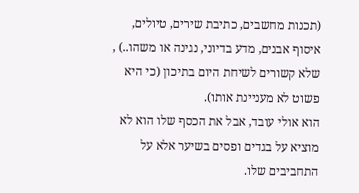(תכנות מחשבים, כתיבת שירים, טיולים, איסוף אבנים, מדע בדיוני, נגינה או משהו..) , שלא קשורים לשיחת היום בתיכון (כי היא פשוט לא מעניינת אותו).
הוא אולי עובד, אבל את הכסף שלו הוא לא מוציא על בגדים ופסים בשיער אלא על התחביבים שלו.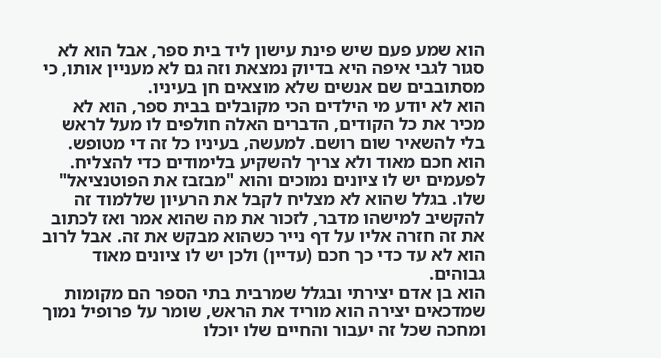הוא שמע פעם שיש פינת עישון ליד בית ספר, אבל הוא לא סגור לגבי איפה היא בדיוק נמצאת וזה גם לא מעניין אותו, כי מסתובבים שם אנשים שלא מוצאים חן בעיניו.
הוא לא יודע מי הילדים הכי מקובלים בבית ספר, הוא לא מכיר את כל הקודים, הדברים האלה חולפים לו מעל לראש בלי להשאיר שום רושם. למעשה, בעיניו כל זה די מטופש.
הוא חכם מאוד ולא צריך להשקיע בלימודים כדי להצליח. לפעמים יש לו ציונים נמוכים והוא "מבזבז את הפוטנציאל" שלו. בגלל שהוא לא מצליח לקבל את הרעיון שללמוד זה להקשיב למישהו מדבר, לזכור את מה שהוא אמר ואז לכתוב את זה חזרה אליו על דף נייר כשהוא מבקש את זה. אבל לרוב הוא לא עד כדי כך חכם (עדיין) ולכן יש לו ציונים מאוד גבוהים.
הוא בן אדם יצירתי ובגלל שמרבית בתי הספר הם מקומות שמדכאים יצירה הוא מוריד את הראש, שומר על פרופיל נמוך ומחכה שכל זה יעבור והחיים שלו יוכלו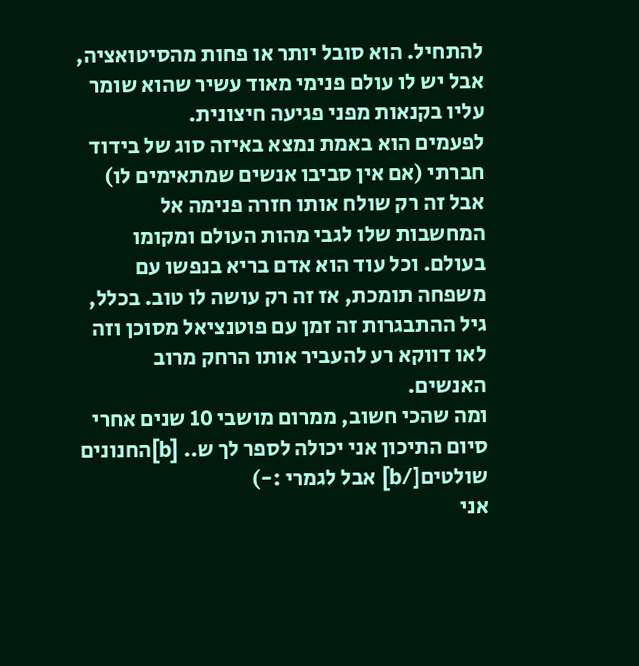להתחיל. הוא סובל יותר או פחות מהסיטואציה, אבל יש לו עולם פנימי מאוד עשיר שהוא שומר עליו בקנאות מפני פגיעה חיצונית.
לפעמים הוא באמת נמצא באיזה סוג של בידוד חברתי (אם אין סביבו אנשים שמתאימים לו) אבל זה רק שולח אותו חזרה פנימה אל המחשבות שלו לגבי מהות העולם ומקומו בעולם. וכל עוד הוא אדם בריא בנפשו עם משפחה תומכת, אז זה רק עושה לו טוב. בכלל, גיל ההתבגרות זה זמן עם פוטנציאל מסוכן וזה לאו דווקא רע להעביר אותו הרחק מרוב האנשים.
ומה שהכי חשוב, ממרום מושבי 10 שנים אחרי סיום התיכון אני יכולה לספר לך ש.. [b]החנונים שולטים[/b] אבל לגמרי :-)
אני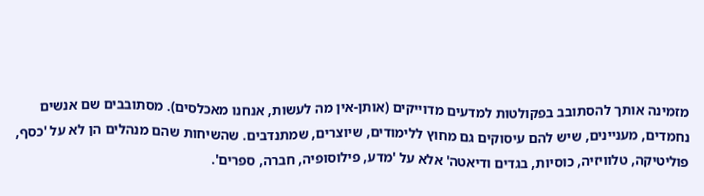מזמינה אותך להסתובב בפקולטות למדעים מדוייקים (אותן-אין מה לעשות, אנחנו מאכלסים). מסתובבים שם אנשים נחמדים, מעניינים, שיש להם עיסוקים גם מחוץ ללימודים, שיוצרים, שמתנדבים. שהשיחות שהם מנהלים הן לא על 'כסף, פוליטיקה, טלוויזיה, כוסיות, בגדים ודיאטה' אלא על 'מדע, פילוסופיה, חברה, ספרים'.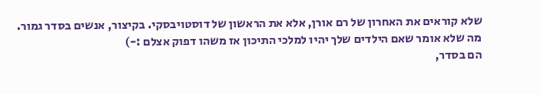שלא קוראים את האחרון של רם אורן, אלא את הראשון של דוסטויבסקי. בקיצור, אנשים בסדר גמור.
מה שלא אומר שאם הילדים שלך יהיו למלכי התיכון אז משהו דפוק אצלם :-)
הם בסדר,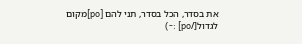את בסדר, הכל בסדר, תני להם [po]מקום לגדול[/po] :-)